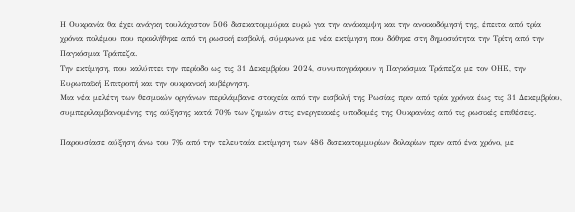Η Ουκρανία θα έχει ανάγκη τουλάχιστον 506 δισεκατομμύρια ευρώ για την ανάκαμψη και την ανοικοδόμησή της, έπειτα από τρία χρόνια πολέμου που προκλήθηκε από τη ρωσική εισβολή, σύμφωνα με νέα εκτίμηση που δόθηκε στη δημοσιότητα την Τρίτη από την Παγκόσμια Τράπεζα.
Την εκτίμηση, που καλύπτει την περίοδο ως τις 31 Δεκεμβρίου 2024, συνυπογράφουν η Παγκόσμια Τράπεζα με τον ΟΗΕ, την Ευρωπαϊκή Επιτροπή και την ουκρανική κυβέρνηση.
Μια νέα μελέτη των θεσμικών οργάνων περιλάμβανε στοιχεία από την εισβολή της Ρωσίας πριν από τρία χρόνια έως τις 31 Δεκεμβρίου, συμπεριλαμβανομένης της αύξησης κατά 70% των ζημιών στις ενεργειακές υποδομές της Ουκρανίας από τις ρωσικές επιθέσεις.

Παρουσίασε αύξηση άνω του 7% από την τελευταία εκτίμηση των 486 δισεκατομμυρίων δολαρίων πριν από ένα χρόνο, με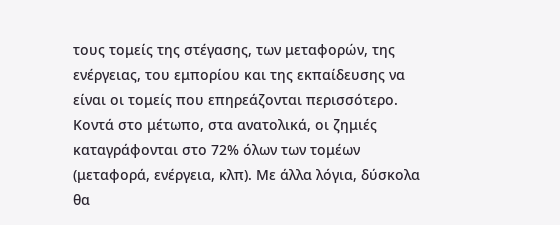τους τομείς της στέγασης, των μεταφορών, της ενέργειας, του εμπορίου και της εκπαίδευσης να είναι οι τομείς που επηρεάζονται περισσότερο.
Κοντά στο μέτωπο, στα ανατολικά, οι ζημιές καταγράφονται στο 72% όλων των τομέων (μεταφορά, ενέργεια, κλπ). Με άλλα λόγια, δύσκολα θα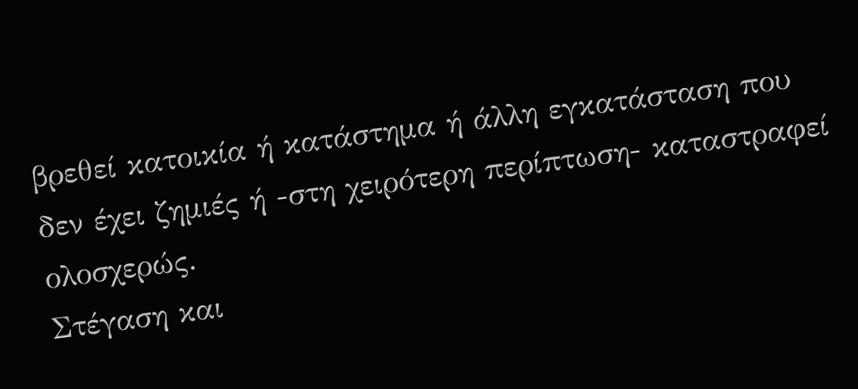βρεθεί κατοικία ή κατάστημα ή άλλη εγκατάσταση που δεν έχει ζημιές ή -στη χειρότερη περίπτωση- καταστραφεί ολοσχερώς.
Στέγαση και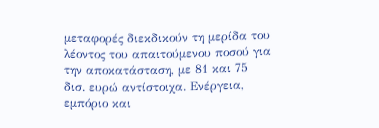μεταφορές διεκδικούν τη μερίδα του λέοντος του απαιτούμενου ποσού για την αποκατάσταση, με 81 και 75 δισ. ευρώ αντίστοιχα. Ενέργεια, εμπόριο και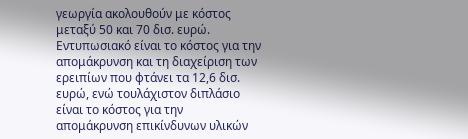γεωργία ακολουθούν με κόστος μεταξύ 50 και 70 δισ. ευρώ.
Εντυπωσιακό είναι το κόστος για την απομάκρυνση και τη διαχείριση των ερειπίων που φτάνει τα 12,6 δισ. ευρώ, ενώ τουλάχιστον διπλάσιο είναι το κόστος για την απομάκρυνση επικίνδυνων υλικών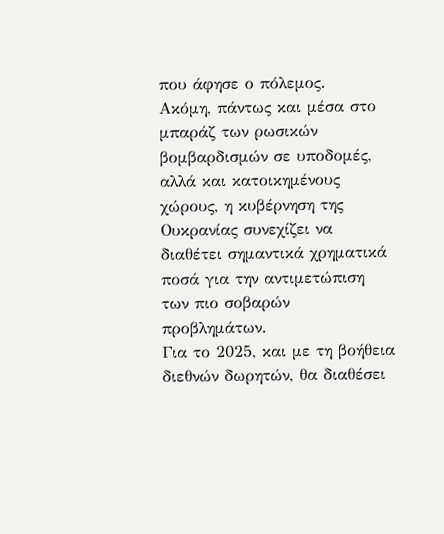που άφησε ο πόλεμος.
Ακόμη, πάντως και μέσα στο μπαράζ των ρωσικών βομβαρδισμών σε υποδομές, αλλά και κατοικημένους χώρους, η κυβέρνηση της Ουκρανίας συνεχίζει να διαθέτει σημαντικά χρηματικά ποσά για την αντιμετώπιση των πιο σοβαρών προβλημάτων.
Για το 2025, και με τη βοήθεια διεθνών δωρητών, θα διαθέσει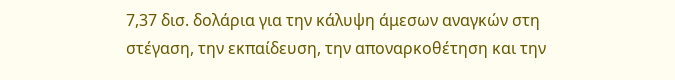7,37 δισ. δολάρια για την κάλυψη άμεσων αναγκών στη στέγαση, την εκπαίδευση, την αποναρκοθέτηση και την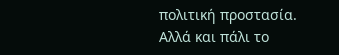πολιτική προστασία. Αλλά και πάλι το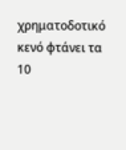χρηματοδοτικό κενό φτάνει τα 10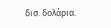δισ. δολάρια.